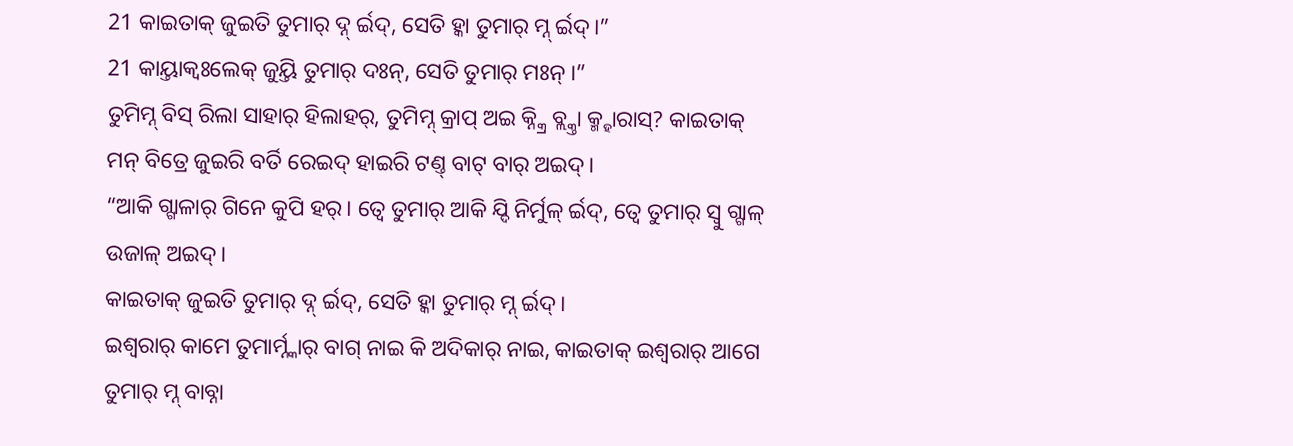21 କାଇତାକ୍ ଜୁଇତି ତୁମାର୍ ଦ୍ନ୍ ର୍ଇଦ୍, ସେତି ହ୍କା ତୁମାର୍ ମ୍ନ୍ ର୍ଇଦ୍।”
21 କାୟ୍ତାକ୍ବଃଲେକ୍ ଜୁୟ୍ତି ତୁମାର୍ ଦଃନ୍, ସେତି ତୁମାର୍ ମଃନ୍ ।”
ତୁମିମ୍ନ୍ ବିସ୍ ରିଲା ସାହାର୍ ହିଲାହର୍, ତୁମିମ୍ନ୍ କ୍ରାପ୍ ଅଇ କ୍ନ୍କ୍ରି ବ୍ଲ୍କ୍ତା କ୍ମ୍ହାରାସ୍? କାଇତାକ୍ ମନ୍ ବିତ୍ରେ ଜୁଇରି ବର୍ତି ରେଇଦ୍ ହାଇରି ଟଣ୍ତ୍ ବାଟ୍ ବାର୍ ଅଇଦ୍।
“ଆକି ଗ୍ଗାଳାର୍ ଗିନେ କୁପି ହର୍। ତ୍ବେ ତୁମାର୍ ଆକି ଯ୍ଦି ନିର୍ମୁଳ୍ ର୍ଇଦ୍, ତ୍ବେ ତୁମାର୍ ସ୍ବୁ ଗ୍ଗାଳ୍ ଉଜାଳ୍ ଅଇଦ୍।
କାଇତାକ୍ ଜୁଇତି ତୁମାର୍ ଦ୍ନ୍ ର୍ଇଦ୍, ସେତି ହ୍କା ତୁମାର୍ ମ୍ନ୍ ର୍ଇଦ୍।
ଇଶ୍ଵରାର୍ କାମେ ତୁମାର୍ମ୍ନ୍କାର୍ ବାଗ୍ ନାଇ କି ଅଦିକାର୍ ନାଇ, କାଇତାକ୍ ଇଶ୍ଵରାର୍ ଆଗେ ତୁମାର୍ ମ୍ନ୍ ବାବ୍ନା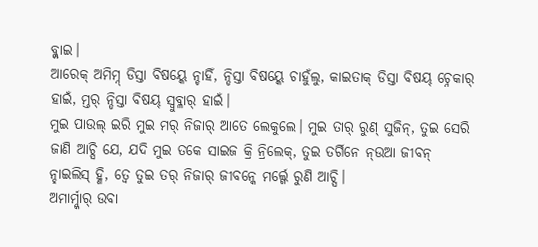ବ୍ଲ୍ନାଇ।
ଆରେକ୍ ଅମିମ୍ନ୍ ଡିସ୍ତା ବିଷୟ୍କେ ନ୍ଚାହିଁ, ନ୍ଡିସ୍ତା ବିଷୟ୍କେ ଚାହୁଁଲୁ, କାଇତାକ୍ ଡିସ୍ତା ବିଷୟ୍ ଚ୍ନେକାର୍ ହାଇଁ, ମ୍ତର୍ ନ୍ଡିସ୍ତା ବିଷୟ୍ ସ୍ବୁବ୍ଳାର୍ ହାଇଁ।
ମୁଇ ପାଉଲ୍ ଇରି ମୁଇ ମର୍ ନିଜାର୍ ଆତେ ଲେକୁଲେ। ମୁଇ ତାର୍ ରୁଣ୍ ସୁଜିନ୍, ତୁଇ ସେରି ଜାଣି ଆଚ୍ସି ଯେ, ଯଦି ମୁଇ ତକେ ସାଇଜ କ୍ରି ନ୍ରିଲେକ୍, ତୁଇ ତର୍ଗିନେ ନ୍ଉଆ ଜୀବନ୍ ନ୍ହାଇଲିସ୍ ହ୍ଣି, ତ୍ବେ ତୁଇ ତର୍ ନିଜାର୍ ଜୀବନ୍କେ ମର୍ଲ୍ଗେ ରୁଣି ଆଚ୍ସି।
ଅମାର୍ମ୍ନ୍କାର୍ ଉବା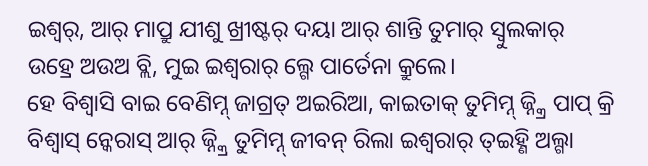ଇଶ୍ଵର୍, ଆର୍ ମାପ୍ରୁ ଯୀଶୁ ଖ୍ରୀଷ୍ଟର୍ ଦୟା ଆର୍ ଶାନ୍ତି ତୁମାର୍ ସ୍ବୁଲକାର୍ ଉହ୍ରେ ଅଉଅ ବ୍ଲି, ମୁଇ ଇଶ୍ଵରାର୍ ଲ୍ଗେ ପାର୍ତେନା କ୍ରୁଲେ।
ହେ ବିଶ୍ବାସି ବାଇ ବେଣିମ୍ନ୍ ଜାଗ୍ରତ୍ ଅଇରିଆ, କାଇତାକ୍ ତୁମିମ୍ନ୍ ଜ୍ନ୍କ୍ରି ପାପ୍ କ୍ରି ବିଶ୍ବାସ୍ ନ୍କେରାସ୍ ଆର୍ ଜ୍ନ୍କ୍ରି ତୁମିମ୍ନ୍ ଜୀବନ୍ ରିଲା ଇଶ୍ଵରାର୍ ତ୍ଇହ୍ଣି ଅଲ୍ଗା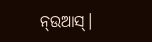ନ୍ଉଆସ୍।